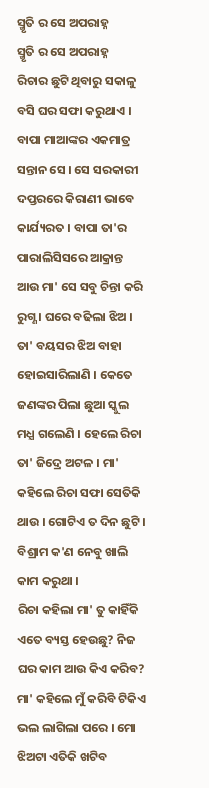ସ୍ମୃତି ର ସେ ଅପରାହ୍ନ
ସ୍ମୃତି ର ସେ ଅପରାହ୍ନ
ରିଚାର ଛୁଟି ଥିବାରୁ ସକାଳୁ ବସି ଘର ସଫା କରୁଥାଏ । ବାପା ମାଆଙ୍କର ଏକମାତ୍ର ସନ୍ତାନ ସେ । ସେ ସରକାରୀ ଦପ୍ତରରେ କିରାଣୀ ଭାବେ କାର୍ଯ୍ୟରତ । ବାପା ତା'ର ପାରାଲିସିସରେ ଆକ୍ରାନ୍ତ ଆଉ ମା' ସେ ସବୁ ଚିନ୍ତା କରି ରୁଗ୍ଣ । ଘରେ ବଢିଲା ଝିଅ । ତା' ବୟସର ଝିଅ ବାହା ହୋଇସାରିଲାଣି । କେତେ ଜଣଙ୍କର ପିଲା ଛୁଆ ସ୍କୁଲ ମଧ୍ଯ ଗଲେଣି । ହେଲେ ରିଚା ତା' ଜିଦ୍ରେ ଅଟଳ । ମା' କହିଲେ ରିଚା ସଫା ସେତିକି ଥାଉ । ଗୋଟିଏ ତ ଦିନ ଛୁଟି । ବିଶ୍ରାମ କ'ଣ ନେବୁ ଖାଲି କାମ କରୁଥା ।
ରିଚା କହିଲା ମା' ତୁ କାହିଁକି ଏତେ ବ୍ୟସ୍ତ ହେଉଛୁ? ନିଜ ଘର କାମ ଆଉ କିଏ କରିବ? ମା' କହିଲେ ମୁଁ କରିବି ଟିକିଏ ଭଲ ଲାଗିଲା ପରେ । ମୋ ଝିଅଟା ଏତିକି ଖଟିବ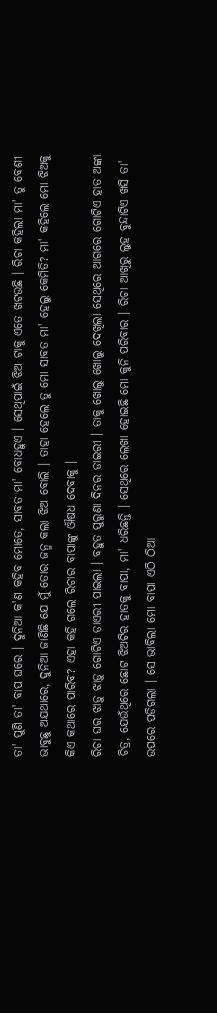ତା' ପୁଣି ତା' ବାପ ଘରେ । ଦୁନିଆ କ'ଣ କହିବ ମୋତେ, ସାବତ ମା' ବୋଧହୁଏ । ସେଥିପାଇଁ ଝିଅ ଟାକୁ ଏତେ ଖଟଉଛି । ରିଚା କହିଲା ମା' ତୁ ବେଶୀ ଭାବୁଛୁ ଅଯଥାରେ, ଦୁନିଆ ଜାଣିଛି ଯେ ମୁଁ ତୋର ଜନ୍ମ କଲା ଝିଅ ବୋଲି । ତାହା ହେଲେ ତୁ ମୋ ସାବତ ମା' ହେଲୁ କେମିତି? ମା' କହିଲେ ମୋ ଝିଅକୁ କିଏ କଥାରେ ପାରିବ? ଏହା କହି ଗଲେ ରିଚାର ବାପାଙ୍କୁ ଔଷଧ ଦେବାକୁ ।
ରିଚା ଘର ଝାଡ଼ୁ ଝାଡ଼ୁ ଗୋଟିଏ ଡାଏରୀ ପାଇଲା । ବହୁତ ପୁରୁଣା ଦିନର ଡାଇରୀ । ତାକୁ ଖୋଲୁ ଖୋଲୁ ଦେଖିଲା ସେଥିରେ ଆଗରେ ଗୋଟିଏ ହାତ ଅଙ୍କା ଚିତ୍ର, ଯେଉଁଥିରେ ଛୋଟ ଝିଅଟିର ହାତକୁ ବାପା, ମା' ଧରିଛନ୍ତି । ସେଥିରେ ଲେଖା ହୋଇଛି ମୋ କୁନି ପରିବାର । ରିଚା ଆଖିରୁ ଲୁହ ବୁନ୍ଦାଟିଏ ଖସି ତା' ଉପରେ ପଡିଗଲା । ସେ ଭାବିଲା ମୋ ବାପା ଏଠି ଠିଆ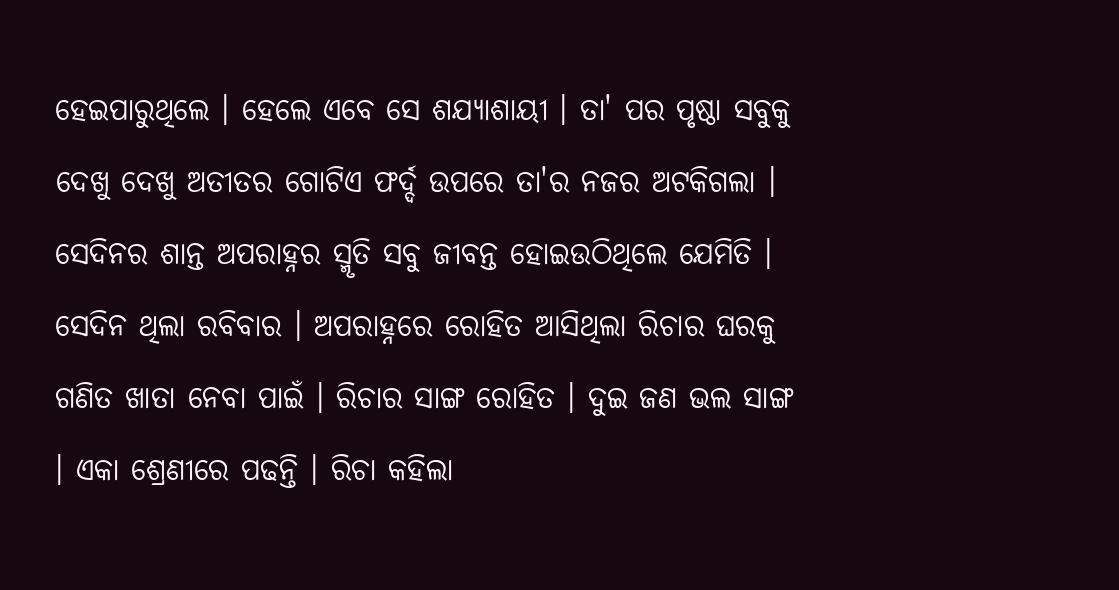ହେଇପାରୁଥିଲେ । ହେଲେ ଏବେ ସେ ଶଯ୍ୟାଶାୟୀ । ତା' ପର ପୃଷ୍ଠା ସବୁକୁ ଦେଖୁ ଦେଖୁ ଅତୀତର ଗୋଟିଏ ଫର୍ଦ୍ଦ ଉପରେ ତା'ର ନଜର ଅଟକିଗଲା । ସେଦିନର ଶାନ୍ତ ଅପରାହ୍ନର ସ୍ମୃତି ସବୁ ଜୀବନ୍ତ ହୋଇଉଠିଥିଲେ ଯେମିତି । ସେଦିନ ଥିଲା ରବିବାର । ଅପରାହ୍ନରେ ରୋହିତ ଆସିଥିଲା ରିଚାର ଘରକୁ ଗଣିତ ଖାତା ନେବା ପାଇଁ । ରିଚାର ସାଙ୍ଗ ରୋହିତ । ଦୁଇ ଜଣ ଭଲ ସାଙ୍ଗ । ଏକା ଶ୍ରେଣୀରେ ପଢନ୍ତି । ରିଚା କହିଲା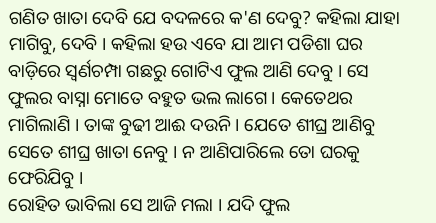ଗଣିତ ଖାତା ଦେବି ଯେ ବଦଳରେ କ'ଣ ଦେବୁ? କହିଲା ଯାହା ମାଗିବୁ, ଦେବି । କହିଲା ହଉ ଏବେ ଯା ଆମ ପଡିଶା ଘର ବାଡ଼ିରେ ସ୍ୱର୍ଣଚମ୍ପା ଗଛରୁ ଗୋଟିଏ ଫୁଲ ଆଣି ଦେବୁ । ସେ ଫୁଲର ବାସ୍ନା ମୋତେ ବହୁତ ଭଲ ଲାଗେ । କେତେଥର ମାଗିଲାଣି । ତାଙ୍କ ବୁଢୀ ଆଈ ଦଉନି । ଯେତେ ଶୀଘ୍ର ଆଣିବୁ ସେତେ ଶୀଘ୍ର ଖାତା ନେବୁ । ନ ଆଣିପାରିଲେ ତୋ ଘରକୁ ଫେରିଯିବୁ ।
ରୋହିତ ଭାବିଲା ସେ ଆଜି ମଲା । ଯଦି ଫୁଲ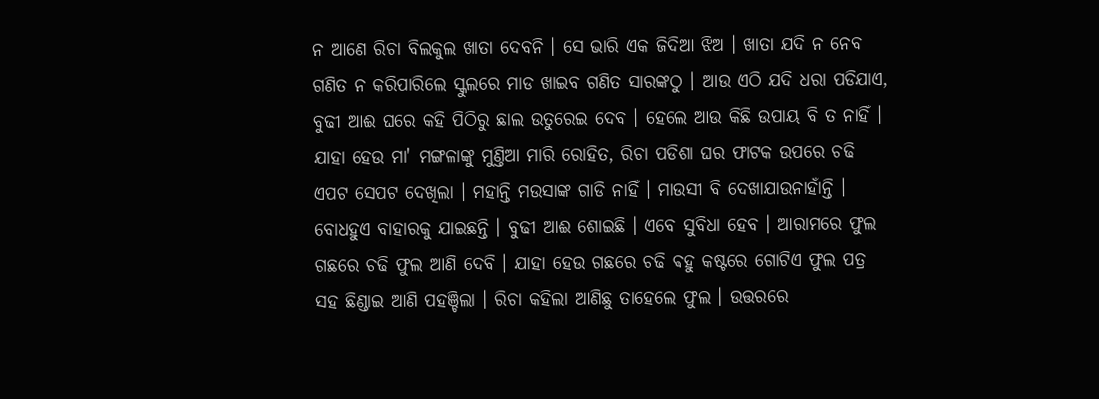ନ ଆଣେ ରିଚା ବିଲକୁଲ ଖାତା ଦେବନି । ସେ ଭାରି ଏକ ଜିଦିଆ ଝିଅ । ଖାତା ଯଦି ନ ନେବ ଗଣିତ ନ କରିପାରିଲେ ସ୍କୁଲରେ ମାଡ ଖାଇବ ଗଣିତ ସାରଙ୍କଠୁ । ଆଉ ଏଠି ଯଦି ଧରା ପଡିଯାଏ, ବୁଢୀ ଆଈ ଘରେ କହି ପିଠିରୁ ଛାଲ ଉତୁରେଇ ଦେବ । ହେଲେ ଆଉ କିଛି ଉପାୟ ବି ତ ନାହିଁ ।
ଯାହା ହେଉ ମା' ମଙ୍ଗଳାଙ୍କୁ ମୁଣ୍ତିଆ ମାରି ରୋହିତ, ରିଚା ପଡିଶା ଘର ଫାଟକ ଉପରେ ଚଢି ଏପଟ ସେପଟ ଦେଖିଲା । ମହାନ୍ତି ମଉସାଙ୍କ ଗାଡି ନାହିଁ । ମାଉସୀ ବି ଦେଖାଯାଉନାହାଁନ୍ତି । ବୋଧହୁଏ ବାହାରକୁ ଯାଇଛନ୍ତି । ବୁଢୀ ଆଈ ଶୋଇଛି । ଏବେ ସୁବିଧା ହେବ । ଆରାମରେ ଫୁଲ ଗଛରେ ଚଢି ଫୁଲ ଆଣି ଦେବି । ଯାହା ହେଉ ଗଛରେ ଚଢି ଵହୁ କଷ୍ଟରେ ଗୋଟିଏ ଫୁଲ ପତ୍ର ସହ ଛିଣ୍ଡାଇ ଆଣି ପହଞ୍ଚିଲା । ରିଚା କହିଲା ଆଣିଛୁ ତାହେଲେ ଫୁଲ । ଉତ୍ତରରେ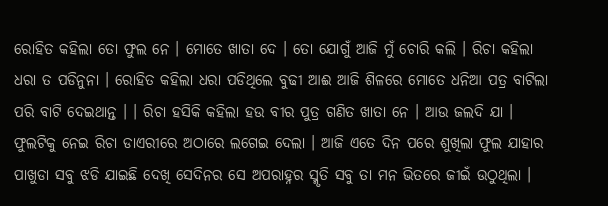ରୋହିତ କହିଲା ତୋ ଫୁଲ ନେ । ମୋତେ ଖାତା ଦେ । ତୋ ଯୋଗୁଁ ଆଜି ମୁଁ ଚୋରି କଲି । ରିଚା କହିଲା ଧରା ତ ପଡିନୁନା । ରୋହିତ କହିଲା ଧରା ପଡିଥିଲେ ବୁଢୀ ଆଈ ଆଜି ଶିଳରେ ମୋତେ ଧନିଆ ପତ୍ର ବାଟିଲା ପରି ବାଟି ଦେଇଥାନ୍ତ । । ରିଚା ହସିକି କହିଲା ହଉ ବୀର ପୁତ୍ର ଗଣିତ ଖାତା ନେ । ଆଉ ଜଲଦି ଯା । ଫୁଲଟିକୁ ନେଇ ରିଚା ଡାଏରୀରେ ଅଠାରେ ଲଗେଇ ଦେଲା । ଆଜି ଏତେ ଦିନ ପରେ ଶୁଖିଲା ଫୁଲ ଯାହାର ପାଖୁଡା ସବୁ ଝଡି ଯାଇଛି ଦେଖି ସେଦିନର ସେ ଅପରାହ୍ନର ସ୍ମୃତି ସବୁ ତା ମନ ଭିତରେ ଜୀଇଁ ଉଠୁଥିଲା ।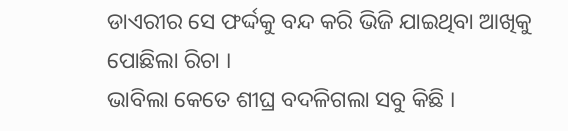ଡାଏରୀର ସେ ଫର୍ଦ୍ଦକୁ ବନ୍ଦ କରି ଭିଜି ଯାଇଥିବା ଆଖିକୁ ପୋଛିଲା ରିଚା ।
ଭାବିଲା କେତେ ଶୀଘ୍ର ବଦଳିଗଲା ସବୁ କିଛି ।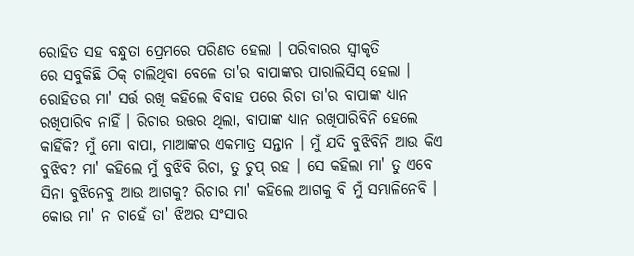ରୋହିତ ସହ ବନ୍ଧୁତା ପ୍ରେମରେ ପରିଣତ ହେଲା । ପରିବାରର ସ୍ୱୀକୃତି
ରେ ସବୁକିଛି ଠିକ୍ ଚାଲିଥିବା ବେଳେ ତା'ର ବାପାଙ୍କର ପାରାଲିସିସ୍ ହେଲା । ରୋହିତର ମା' ସର୍ତ୍ତ ରଖି କହିଲେ ବିବାହ ପରେ ରିଚା ତା'ର ବାପାଙ୍କ ଧ୍ୟାନ
ରଖିପାରିବ ନାହିଁ । ରିଚାର ଉତ୍ତର ଥିଲା, ବାପାଙ୍କ ଧ୍ୟାନ ରଖିପାରିବିନି ହେଲେ କାହିଁକି? ମୁଁ ମୋ ବାପା, ମାଆଙ୍କର ଏକମାତ୍ର ସନ୍ତାନ । ମୁଁ ଯଦି ବୁଝିବିନି ଆଉ କିଏ ବୁଝିବ? ମା' କହିଲେ ମୁଁ ବୁଝିବି ରିଚା, ତୁ ଚୁପ୍ ରହ । ସେ କହିଲା ମା' ତୁ ଏବେ ସିନା ବୁଝିନେବୁ ଆଉ ଆଗକୁ? ରିଚାର ମା' କହିଲେ ଆଗକୁ ବି ମୁଁ ସମ୍ଭାଳିନେବି । କୋଉ ମା' ନ ଚାହେଁ ତା' ଝିଅର ସଂସାର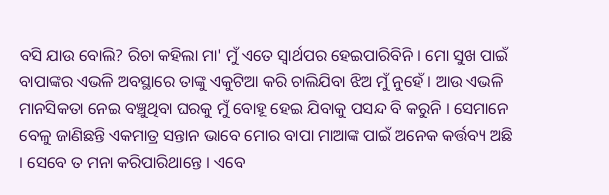ବସି ଯାଉ ବୋଲି? ରିଚା କହିଲା ମା' ମୁଁ ଏତେ ସ୍ୱାର୍ଥପର ହେଇପାରିବିନି । ମୋ ସୁଖ ପାଇଁ ବାପାଙ୍କର ଏଭଳି ଅବସ୍ଥାରେ ତାଙ୍କୁ ଏକୁଟିଆ କରି ଚାଲିଯିବା ଝିଅ ମୁଁ ନୁହେଁ । ଆଉ ଏଭଳି ମାନସିକତା ନେଇ ବଞ୍ଚୁଥିବା ଘରକୁ ମୁଁ ବୋହୂ ହେଇ ଯିବାକୁ ପସନ୍ଦ ବି କରୁନି । ସେମାନେ ବେଳୁ ଜାଣିଛନ୍ତି ଏକମାତ୍ର ସନ୍ତାନ ଭାବେ ମୋର ବାପା ମାଆଙ୍କ ପାଇଁ ଅନେକ କର୍ତ୍ତବ୍ୟ ଅଛି । ସେବେ ତ ମନା କରିପାରିଥାନ୍ତେ । ଏବେ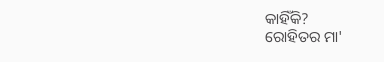କାହିଁକି?
ରୋହିତର ମା'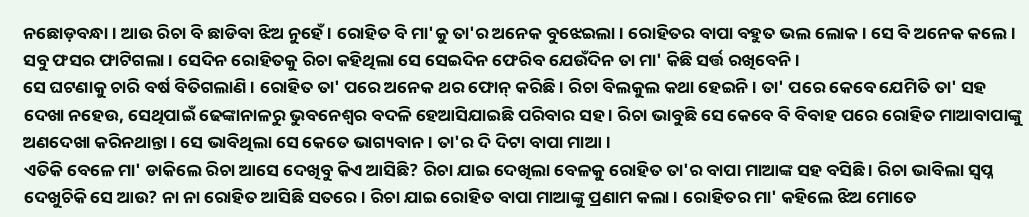ନଛୋଡ଼ବନ୍ଧା । ଆଉ ରିଚା ବି ଛାଡିବା ଝିଅ ନୁହେଁ । ରୋହିତ ବି ମା'କୁ ତା'ର ଅନେକ ବୁଝେଇଲା । ରୋହିତର ବାପା ବହୁତ ଭଲ ଲୋକ । ସେ ବି ଅନେକ କଲେ । ସବୁ ଫସର ଫାଟିଗଲା । ସେଦିନ ରୋହିତକୁ ରିଚା କହିଥିଲା ସେ ସେଇଦିନ ଫେରିବ ଯେଉଁଦିନ ତା ମା' କିଛି ସର୍ତ୍ତ ରଖିବେନି ।
ସେ ଘଟଣାକୁ ଚାରି ବର୍ଷ ବିତିଗଲାଣି । ରୋହିତ ତା' ପରେ ଅନେକ ଥର ଫୋନ୍ କରିଛି । ରିଚା ବିଲକୁଲ କଥା ହେଇନି । ତା' ପରେ କେବେ ଯେମିତି ତା' ସହ ଦେଖା ନହେଉ, ସେଥିପାଇଁ ଢେଙ୍କାନାଳରୁ ଭୁବନେଶ୍ୱର ବଦଳି ହେଆସିଯାଇଛି ପରିବାର ସହ । ରିଚା ଭାବୁଛି ସେ କେବେ ବି ବିବାହ ପରେ ରୋହିତ ମାଆବାପାଙ୍କୁ ଅଣଦେଖା କରିନଥାନ୍ତା । ସେ ଭାବିଥିଲା ସେ କେତେ ଭାଗ୍ୟବାନ । ତା'ର ଦି ଦିଟା ବାପା ମାଆ ।
ଏତିକି ବେଳେ ମା' ଡାକିଲେ ରିଚା ଆସେ ଦେଖିବୁ କିଏ ଆସିଛି? ରିଚା ଯାଇ ଦେଖିଲା ବେଳକୁ ରୋହିତ ତା'ର ବାପା ମାଆଙ୍କ ସହ ବସିଛି । ରିଚା ଭାବିଲା ସ୍ୱପ୍ନ ଦେଖୁଚିକି ସେ ଆଉ? ନା ନା ରୋହିତ ଆସିଛି ସତରେ । ରିଚା ଯାଇ ରୋହିତ ବାପା ମାଆଙ୍କୁ ପ୍ରଣାମ କଲା । ରୋହିତର ମା' କହିଲେ ଝିଅ ମୋତେ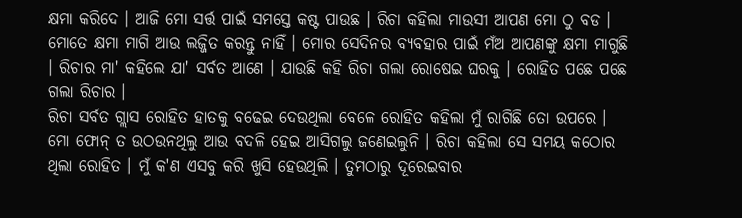କ୍ଷମା କରିଦେ । ଆଜି ମୋ ସର୍ତ୍ତ ପାଇଁ ସମସ୍ତେ କଷ୍ଟ ପାଉଛ । ରିଚା କହିଲା ମାଉସୀ ଆପଣ ମୋ ଠୁ ବଡ । ମୋତେ କ୍ଷମା ମାଗି ଆଉ ଲଜ୍ଜିତ କରନ୍ତୁ ନାହିଁ । ମୋର ସେଦିନର ବ୍ୟବହାର ପାଇଁ ମଁଅ ଆପଣଙ୍କୁ କ୍ଷମା ମାଗୁଛି । ରିଚାର ମା' କହିଲେ ଯା' ସର୍ବତ ଆଣେ । ଯାଉଛି କହି ରିଚା ଗଲା ରୋଷେଇ ଘରକୁ । ରୋହିତ ପଛେ ପଛେ ଗଲା ରିଚାର ।
ରିଚା ସର୍ବତ ଗ୍ଲାସ ରୋହିତ ହାତକୁ ବଢେଇ ଦେଉଥିଲା ବେଳେ ରୋହିତ କହିଲା ମୁଁ ରାଗିଛି ତୋ ଉପରେ ।
ମୋ ଫୋନ୍ ତ ଉଠଉନଥିଲୁ ଆଉ ବଦଳି ହେଇ ଆସିଗଲୁ ଜଣେଇଲୁନି । ରିଚା କହିଲା ସେ ସମୟ କଠୋର ଥିଲା ରୋହିତ । ମୁଁ କ'ଣ ଏସବୁ କରି ଖୁସି ହେଉଥିଲି । ତୁମଠାରୁ ଦୂରେଇବାର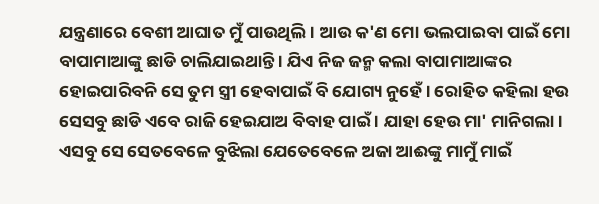ଯନ୍ତ୍ରଣାରେ ବେଶୀ ଆଘାତ ମୁଁ ପାଉଥିଲି । ଆଉ କ'ଣ ମୋ ଭଲପାଇବା ପାଇଁ ମୋ ବାପାମାଆଙ୍କୁ ଛାଡି ଚାଲିଯାଇଥାନ୍ତି । ଯିଏ ନିଜ ଜନ୍ମ କଲା ବାପାମାଆଙ୍କର ହୋଇପାରିବନି ସେ ତୁମ ସ୍ତ୍ରୀ ହେବାପାଇଁ ବି ଯୋଗ୍ୟ ନୁହେଁ । ରୋହିତ କହିଲା ହଉ ସେସବୁ ଛାଡି ଏବେ ରାଜି ହେଇଯାଅ ବିବାହ ପାଇଁ । ଯାହା ହେଉ ମା' ମାନିଗଲା । ଏସବୁ ସେ ସେତବେଳେ ବୁଝିଲା ଯେତେବେଳେ ଅଜା ଆଈଙ୍କୁ ମାମୁଁ ମାଇଁ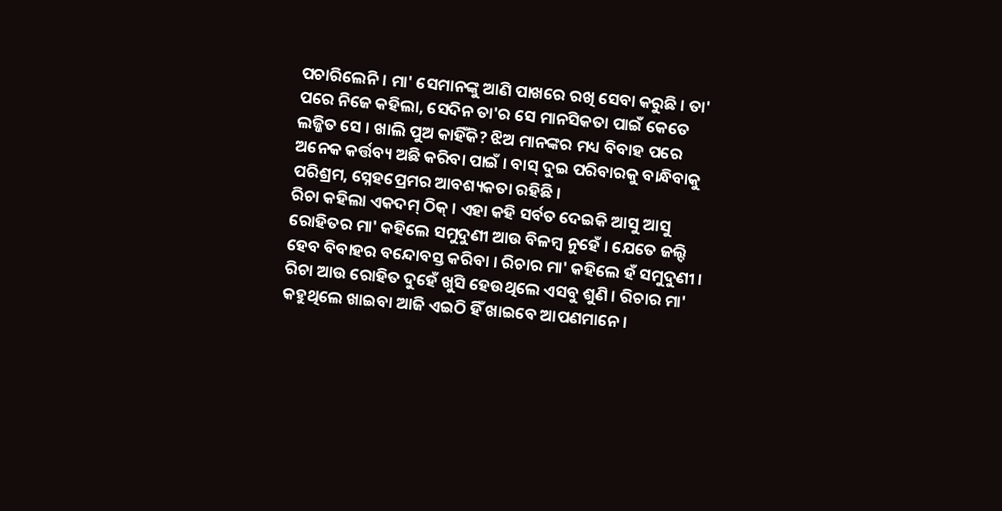ପଚାରିଲେନି । ମା' ସେମାନଙ୍କୁ ଆଣି ପାଖରେ ରଖି ସେବା କରୁଛି । ତା' ପରେ ନିଜେ କହିଲା, ସେଦିନ ତା'ର ସେ ମାନସିକତା ପାଇଁ କେତେ ଲଜ୍ଜିତ ସେ । ଖାଲି ପୁଅ କାହିଁକି? ଝିଅ ମାନଙ୍କର ମଧ୍ୟ ବିବାହ ପରେ ଅନେକ କର୍ତ୍ତବ୍ୟ ଅଛି କରିବା ପାଇଁ । ବାସ୍ ଦୁଇ ପରିବାରକୁ ବାନ୍ଧିବାକୁ ପରିଶ୍ରମ, ସ୍ନେହପ୍ରେମର ଆବଶ୍ୟକତା ରହିଛି ।
ରିଚା କହିଲା ଏକଦମ୍ ଠିକ୍ । ଏହା କହି ସର୍ବତ ଦେଇକି ଆସୁ ଆସୁ ରୋହିତର ମା' କହିଲେ ସମୁଦୁଣୀ ଆଉ ବିଳମ୍ବ ନୁହେଁ । ଯେତେ ଜଲ୍ଦି ହେବ ବିବାହର ବନ୍ଦୋବସ୍ତ କରିବା । ରିଚାର ମା' କହିଲେ ହଁ ସମୁଦୁଣୀ ।
ରିଚା ଆଉ ରୋହିତ ଦୁହେଁ ଖୁସି ହେଉଥିଲେ ଏସବୁ ଶୁଣି । ରିଚାର ମା' କହୁଥିଲେ ଖାଇବା ଆଜି ଏଇଠି ହିଁ ଖାଇବେ ଆପଣମାନେ ।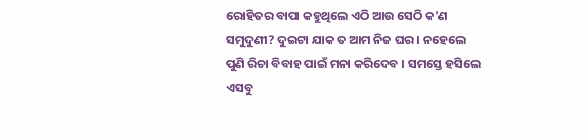ରୋହିତର ବାପା କହୁଥିଲେ ଏଠି ଆଉ ସେଠି କ'ଣ ସମୁଦୁଣୀ? ଦୁଇଟା ଯାକ ତ ଆମ ନିଜ ଘର । ନହେଲେ ପୁଣି ରିଚା ବିବାହ ପାଇଁ ମନା କରିଦେବ । ସମସ୍ତେ ହସିଲେ ଏସବୁ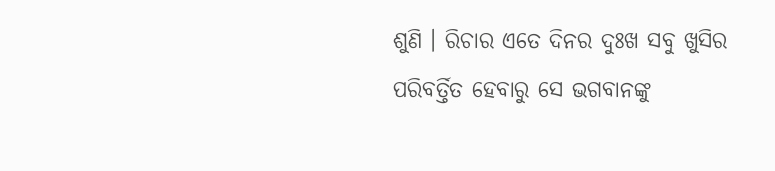ଶୁଣି । ରିଚାର ଏତେ ଦିନର ଦୁଃଖ ସବୁ ଖୁସିର ପରିବର୍ତ୍ତିତ ହେବାରୁ ସେ ଭଗବାନଙ୍କୁ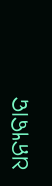ଧନ୍ୟବାଦ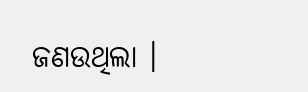ଜଣଉଥିଲା ।